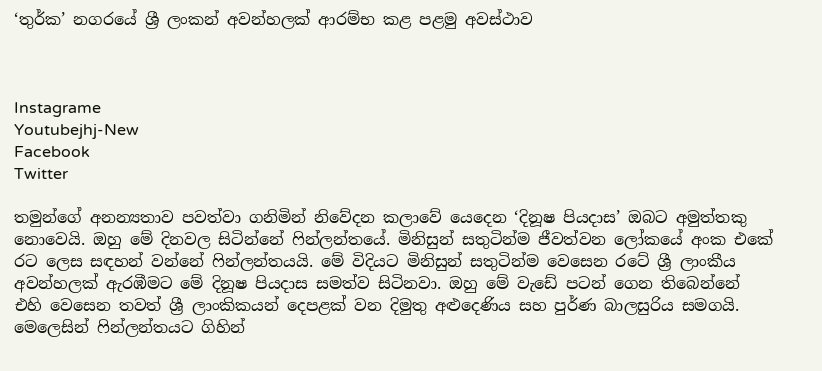‘තුර්ක’ නගරයේ ශ්‍රී ලංකන් අවන්හලක් ආරම්භ කළ පළමු අවස්ථාව



Instagrame
Youtubejhj-New
Facebook
Twitter

තමුන්ගේ අනන්‍යතාව පවත්වා ගනිමින් නිවේදන කලාවේ යෙදෙන ‘දිනූෂ පියදාස’ ඔබට අමුත්තකු නොවෙයි. ඔහු මේ දිනවල සිටින්නේ ෆින්ලන්තයේ. මිනිසුන් සතුටින්ම ජීවත්වන ලෝකයේ අංක එකේ රට ලෙස සඳහන් වන්නේ ෆින්ලන්තයයි. මේ විදියට මිනිසුන් සතුටින්ම වෙසෙන රටේ ශ්‍රී ලාංකීය අවන්හලක් ඇරඹීමට මේ දිනූෂ පියදාස සමත්ව සිටිනවා. ඔහු මේ වැඩේ පටන් ගෙන තිබෙන්නේ එහි වෙසෙන තවත් ශ්‍රී ලාංකිකයන් දෙපළක් වන දිමුතු අළුදෙණිය සහ පුර්ණ බාලසුරිය සමගයි. මෙලෙසින් ෆින්ලන්තයට ගිහින්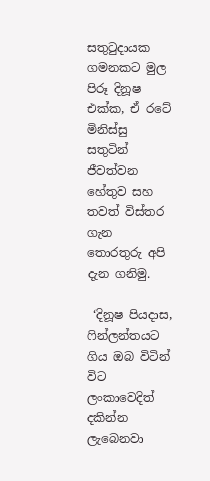සතුටුදායක ගමනකට මුල පිරූ දිනූෂ එක්ක, ඒ රටේ මිනිස්සු සතුටින් ජීවත්වන හේතුව සහ තවත් විස්තර ගැන තොරතුරු අපි දැන ගනිමු.

 ‘දිනූෂ පියදාස, ෆින්ලන්තයට ගිය ඔබ විටින් විට ලංකාවෙදිත් දකින්න ලැබෙනවා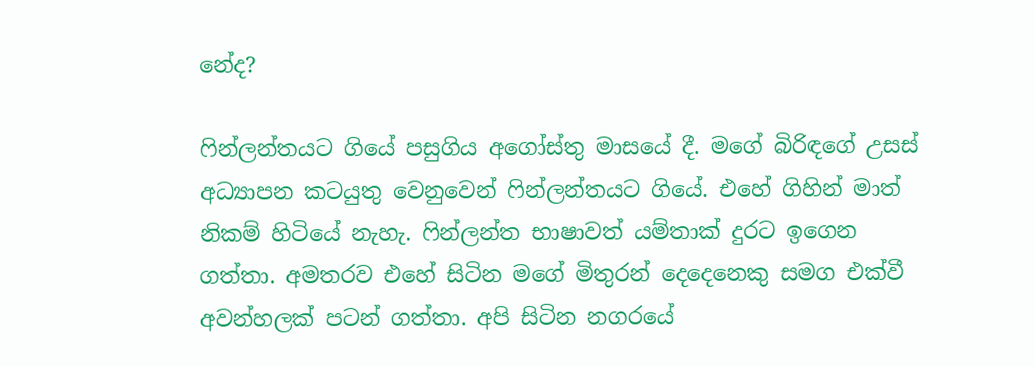නේද?

ෆින්ලන්තයට ගියේ පසුගිය අගෝස්තු මාසයේ දී. මගේ බිරිඳගේ උසස් අධ්‍යාපන කටයුතු වෙනුවෙන් ෆින්ලන්තයට ගියේ. එහේ ගිහින් මාත් නිකම් හිටියේ නැහැ. ෆින්ලන්ත භාෂාවත් යම්තාක් දුරට ඉගෙන ගත්තා. අමතරව එහේ සිටින මගේ මිතුරන් දෙදෙනෙකු සමග එක්වී අවන්හලක් පටන් ගත්තා. අපි සිටින නගරයේ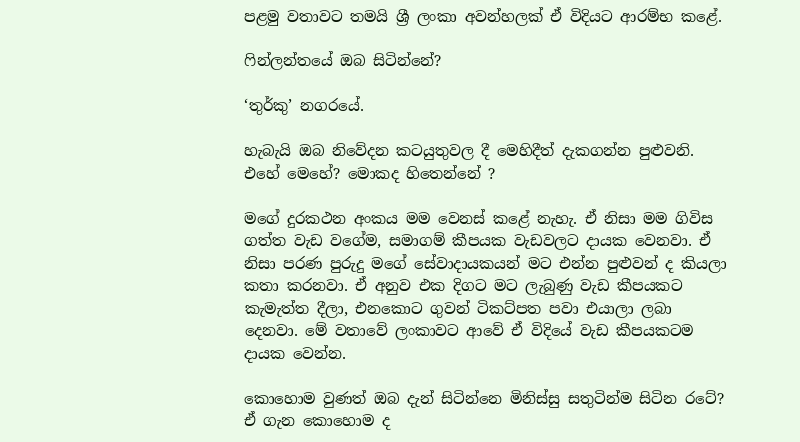පළමු වතාවට තමයි ශ්‍රී ලංකා අවන්හලක් ඒ විදියට ආරම්භ කළේ.

ෆින්ලන්තයේ ඔබ සිටින්නේ?

‘තුර්කු’ නගරයේ.

හැබැයි ඔබ නිවේදන කටයුතුවල දී මෙහිදීත් දැකගන්න පුළුවනි. එහේ මෙහේ? මොකද හිතෙන්නේ ?

මගේ දුරකථන අංකය මම වෙනස් කළේ නැහැ. ඒ නිසා මම ගිවිස ගත්ත වැඩ වගේම, සමාගම් කීපයක වැඩවලට දායක වෙනවා. ඒ නිසා පරණ පුරුදු මගේ සේවාදායකයන් මට එන්න පුළුවන් ද කියලා කතා කරනවා. ඒ අනුව එක දිගට මට ලැබුණු වැඩ කීපයකට කැමැත්ත දීලා, එනකොට ගුවන් ටිකට්පත පවා එයාලා ලබා දෙනවා. මේ වතාවේ ලංකාවට ආවේ ඒ විදියේ වැඩ කීපයකටම දායක වෙන්න.

කොහොම වුණත් ඔබ දැන් සිටින්නෙ මිනිස්සු සතුටින්ම සිටින රටේ? ඒ ගැන කොහොම ද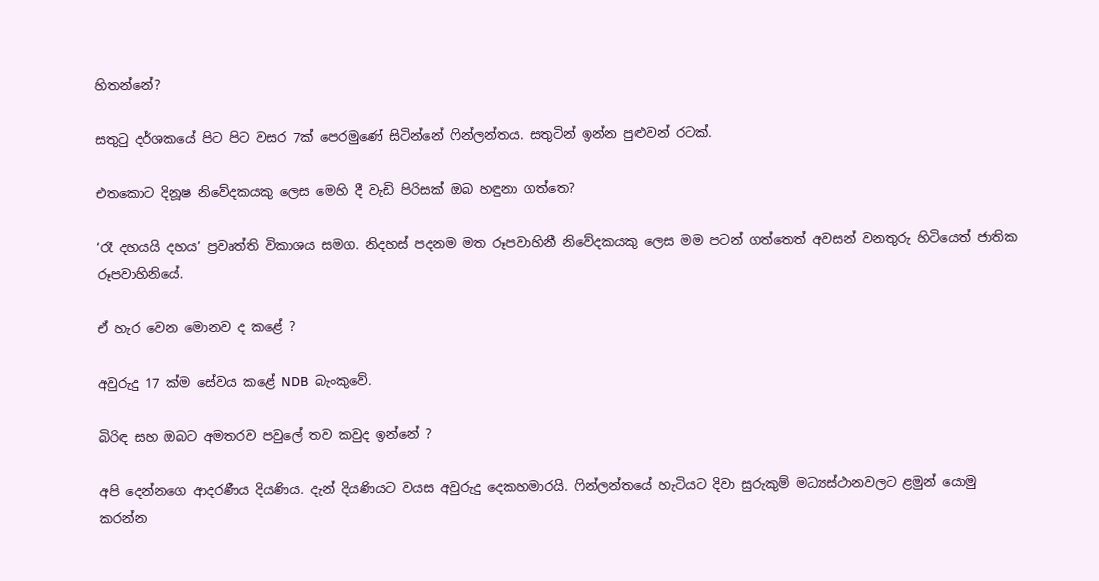හිතන්නේ?

සතුටු දර්ශකයේ පිට පිට වසර 7ක් පෙරමුණේ සිටින්නේ ෆින්ලන්තය. සතුටින් ඉන්න පුළුවන් රටක්.

එතකොට දිනූෂ නිවේදකයකු ලෙස මෙහි දී වැඩි පිරිසක් ඔබ හඳුනා ගත්තෙ?

‘රෑ දහයයි දහය’ ප්‍රවෘත්ති විකාශය සමග. නිදහස් පදනම මත රූපවාහිනී නිවේදකයකු ලෙස මම පටන් ගත්තෙත් අවසන් වනතුරු හිටියෙත් ජාතික රූපවාහිනියේ.

ඒ හැර වෙන මොනව ද කළේ ?

අවුරුදු 17 ක්ම සේවය කළේ NDB  බැංකුවේ.

බිරිඳ සහ ඔබට අමතරව පවුලේ තව කවුද ඉන්නේ ?

අපි දෙන්නගෙ ආදරණීය දියණිය. දැන් දියණියට වයස අවුරුදු දෙකහමාරයි. ෆින්ලන්තයේ හැටියට දිවා සුරුකුම් මධ්‍යස්ථානවලට ළමුන් යොමු කරන්න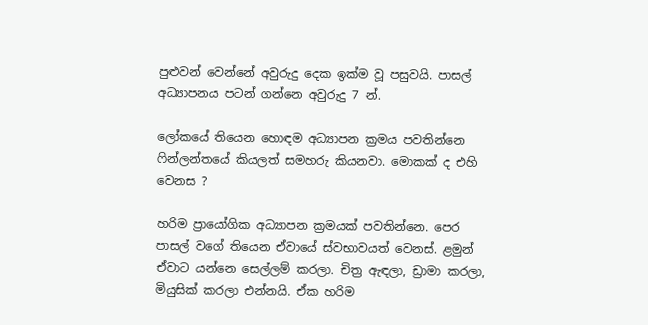පුළුවන් වෙන්නේ අවුරුදු දෙක ඉක්ම වූ පසුවයි. පාසල් අධ්‍යාපනය පටන් ගන්නෙ අවුරුදු 7 න්.

ලෝකයේ තියෙන හොඳම අධ්‍යාපන ක්‍රමය පවතින්නෙ ෆින්ලන්තයේ කියලත් සමහරු කියනවා. මොකක් ද එහි වෙනස ?

හරිම ප්‍රායෝගික අධ්‍යාපන ක්‍රමයක් පවතින්නෙ. පෙර පාසල් වගේ තියෙන ඒවායේ ස්වභාවයත් වෙනස්. ළමුන් ඒවාට යන්නෙ සෙල්ලම් කරලා. චිත්‍ර ඇඳලා, ඩ්‍රාමා කරලා, මියුසික් කරලා එන්නයි. ඒක හරිම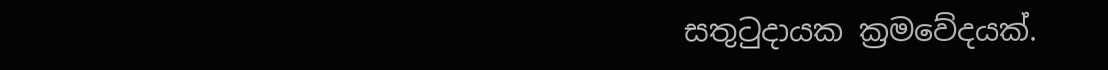සතුටුදායක ක්‍රමවේදයක්.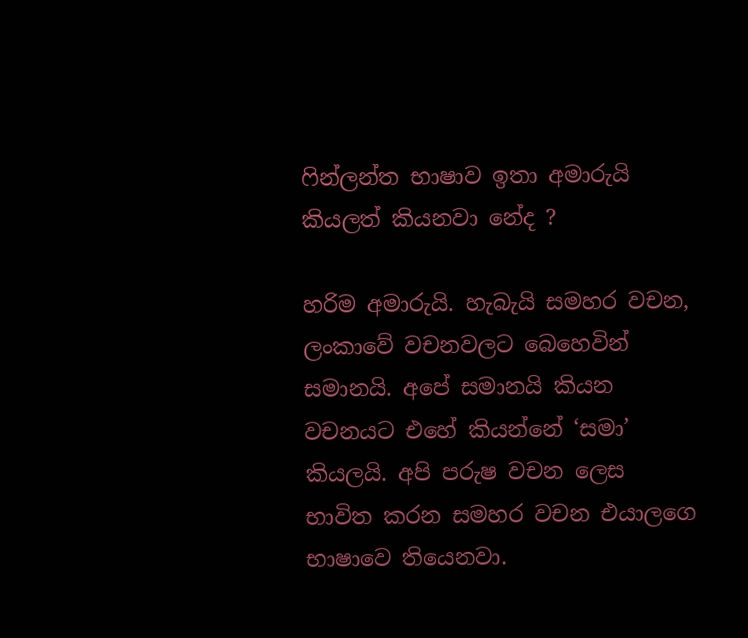ෆින්ලන්ත භාෂාව ඉතා අමාරුයි කියලත් කියනවා නේද ?

හරිම අමාරුයි. හැබැයි සමහර වචන, ලංකාවේ වචනවලට බෙහෙවින් සමානයි. අපේ සමානයි කියන වචනයට එහේ කියන්නේ ‘සමා’ කියලයි. අපි පරුෂ වචන ලෙස භාවිත කරන සමහර වචන එයාලගෙ භාෂාවෙ තියෙනවා.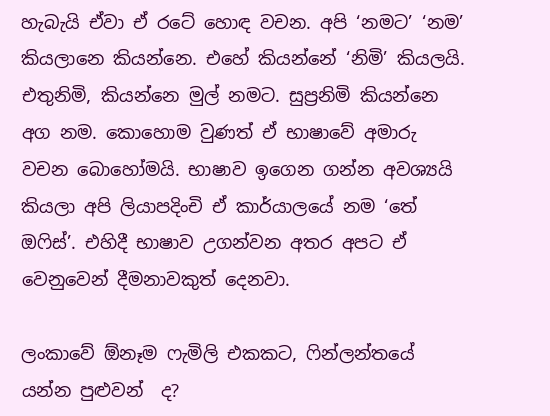හැබැයි ඒවා ඒ රටේ හොඳ වචන. අපි ‘නමට’ ‘නම’ කියලානෙ කියන්නෙ. එහේ කියන්නේ ‘නිමි’ කියලයි. එතුනිමි, කියන්නෙ මුල් නමට. සුප්‍රනිමි කියන්නෙ අග නම. කොහොම වුණත් ඒ භාෂාවේ අමාරු වචන බොහෝමයි. භාෂාව ඉගෙන ගන්න අවශ්‍යයි කියලා අපි ලියාපදිංචි ඒ කාර්යාලයේ නම ‘තේ ඔෆිස්’. එහිදී භාෂාව උගන්වන අතර අපට ඒ වෙනුවෙන් දීමනාවකුත් දෙනවා.

ලංකාවේ ඕනෑම ෆැමිලි එකකට, ෆින්ලන්තයේ යන්න පුළුවන්  ද?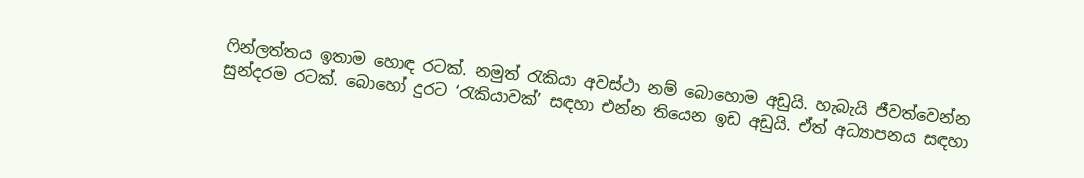ෆින්ලත්තය ඉතාම හොඳ රටක්. නමුත් රැකියා අවස්ථා නම් බොහොම අඩුයි. හැබැයි ජීවත්වෙන්න සුන්දරම රටක්. බොහෝ දුරට ‘රැකියාවක්’ සඳහා එන්න තියෙන ඉඩ අඩුයි. ඒත් අධ්‍යාපනය සඳහා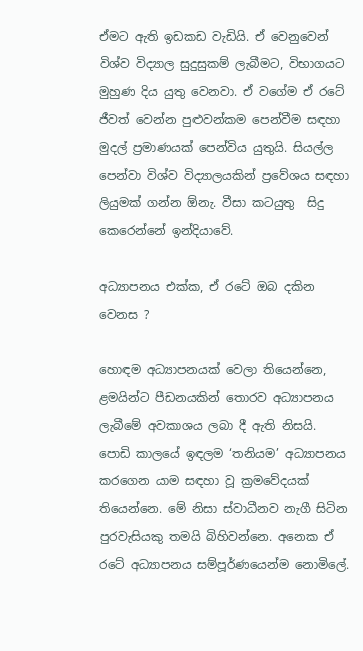ඒමට ඇති ඉඩකඩ වැඩියි. ඒ වෙනුවෙන් විශ්ව විද්‍යාල සුදුසුකම් ලැබීමට, විභාගයට මුහුණ දිය යුතු වෙනවා. ඒ වගේම ඒ රටේ ජීවත් වෙන්න පුළුවන්කම පෙන්වීම සඳහා මුදල් ප්‍රමාණයක් පෙන්විය යුතුයි. සියල්ල පෙන්වා විශ්ව විද්‍යාලයකින් ප්‍රවේශය සඳහා ලියුමක් ගන්න ඕනැ. වීසා කටයුතු  සිදු කෙරෙන්නේ ඉන්දියාවේ.

අධ්‍යාපනය එක්ක, ඒ රටේ ඔබ දකින වෙනස ?

හොඳම අධ්‍යාපනයක් වෙලා තියෙන්නෙ, ළමයින්ට පීඩනයකින් තොරව අධ්‍යාපනය ලැබීමේ අවකාශය ලබා දී ඇති නිසයි. පොඩි කාලයේ ඉඳලම ‘තනියම’ අධ්‍යාපනය කරගෙන යාම සඳහා වූ ක්‍රමවේදයක් තියෙන්නෙ. මේ නිසා ස්වාධීනව නැගී සිටින පුරවැසියකු තමයි බිහිවන්නෙ. අනෙක ඒ රටේ අධ්‍යාපනය සම්පූර්ණයෙන්ම නොමිලේ.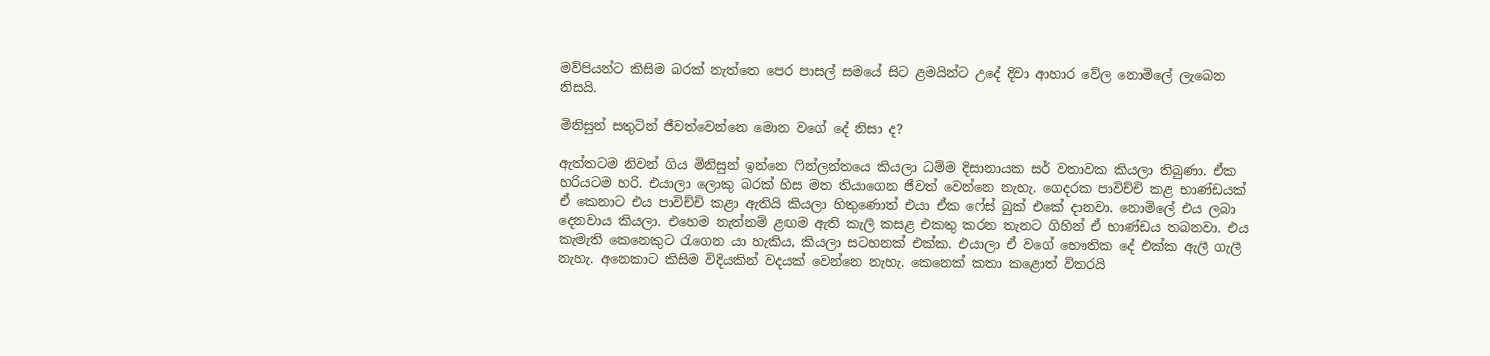මව්පියන්ට කිසිම බරක් නැත්තෙ පෙර පාසල් සමයේ සිට ළමයින්ට උදේ දිවා ආහාර වේල නොමිලේ ලැබෙන නිසයි.

මිනිසුන් සතුටින් ජීවත්වෙන්නෙ මොන වගේ දේ නිසා ද?

ඇත්තටම නිවන් ගිය මිනිසුන් ඉන්නෙ ෆින්ලන්තයෙ කියලා ධම්ම දිසානායක සර් වතාවක කියලා තිබුණා. ඒක හරියටම හරි. එයාලා ලොකු බරක් හිස මත තියාගෙන ජීවත් වෙන්නෙ නැහැ. ගෙදරක පාවිච්චි කළ භාණ්ඩයක් ඒ කෙනාට එය පාවිච්චි කළා ඇතියි කියලා හිතුණොත් එයා ඒක ෆේස් බුක් එකේ දානවා. නොමිලේ එය ලබා දෙනවාය කියලා. එහෙම නැත්නම් ළඟම ඇති කැලි කසළ එකතු කරන තැනට ගිහින් ඒ භාණ්ඩය තබනවා. එය කැමැති කෙනෙකුට රැගෙන යා හැකිය, කියලා සටහනක් එක්ක. එයාලා ඒ වගේ භෞතික දේ එක්ක ඇලී ගැලී නැහැ. අනෙකාට කිසිම විදියකින් වදයක් වෙන්නෙ නැහැ. කෙනෙක් කතා කළොත් විතරයි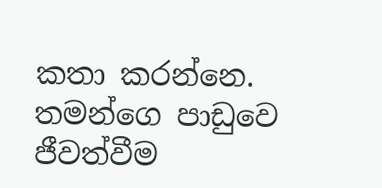කතා කරන්නෙ. තමන්ගෙ පාඩුවෙ ජීවත්වීම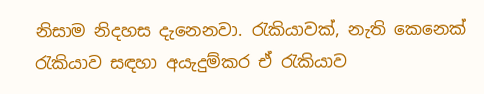නිසාම නිදහස දැනෙනවා. රැකියාවක්, නැති කෙනෙක් රැකියාව සඳහා අයැදුම්කර ඒ රැකියාව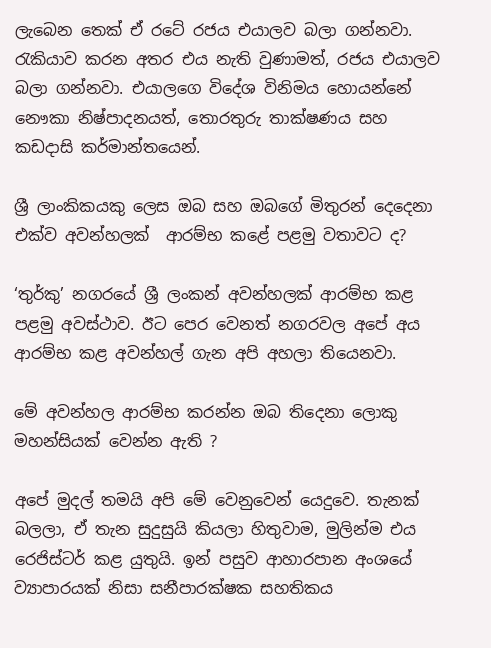ලැබෙන තෙක් ඒ රටේ රජය එයාලව බලා ගන්නවා. රැකියාව කරන අතර එය නැති වුණාමත්, රජය එයාලව බලා ගන්නවා. එයාලගෙ විදේශ විනිමය හොයන්නේ නෞකා නිෂ්පාදනයත්, තොරතුරු තාක්ෂණය සහ කඩදාසි කර්මාන්තයෙන්.

ශ්‍රී ලාංකිකයකු ලෙස ඔබ සහ ඔබගේ මිතුරන් දෙදෙනා එක්ව අවන්හලක්  ආරම්භ කළේ පළමු වතාවට ද?

‘තුර්කු’ නගරයේ ශ්‍රී ලංකන් අවන්හලක් ආරම්භ කළ පළමු අවස්ථාව. ඊට පෙර වෙනත් නගරවල අපේ අය ආරම්භ කළ අවන්හල් ගැන අපි අහලා තියෙනවා.

මේ අවන්හල ආරම්භ කරන්න ඔබ තිදෙනා ලොකු මහන්සියක් වෙන්න ඇති ?

අපේ මුදල් තමයි අපි මේ වෙනුවෙන් යෙදුවෙ. තැනක් බලලා, ඒ තැන සුදුසුයි කියලා හිතුවාම, මුලින්ම එය රෙජිස්ටර් කළ යුතුයි. ඉන් පසුව ආහාරපාන අංශයේ ව්‍යාපාරයක් නිසා සනීපාරක්ෂක සහතිකය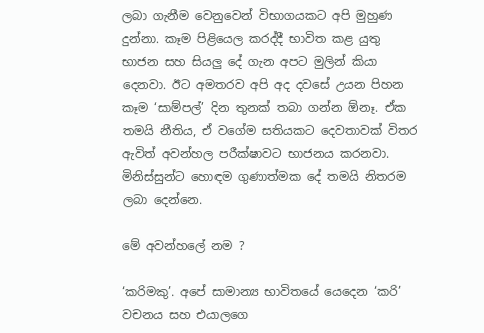ලබා ගැනීම වෙනුවෙන් විභාගයකට අපි මුහුණ දුන්නා. කෑම පිළියෙල කරද්දී භාවිත කළ යුතු භාජන සහ සියලු දේ ගැන අපට මුලින් කියා දෙනවා. ඊට අමතරව අපි අද දවසේ උයන පිහන කෑම ‘සාම්පල්’ දින තුනක් තබා ගන්න ඕනෑ. ඒක තමයි නීතිය, ඒ වගේම සතියකට දෙවතාවක් විතර ඇවිත් අවන්හල පරීක්ෂාවට භාජනය කරනවා. මිනිස්සුන්ට හොඳම ගුණාත්මක දේ තමයි නිතරම ලබා දෙන්නෙ.

මේ අවන්හලේ නම ?

‘කරිමකු’. අපේ සාමාන්‍ය භාවිතයේ යෙදෙන ‘කරි’ වචනය සහ එයාලගෙ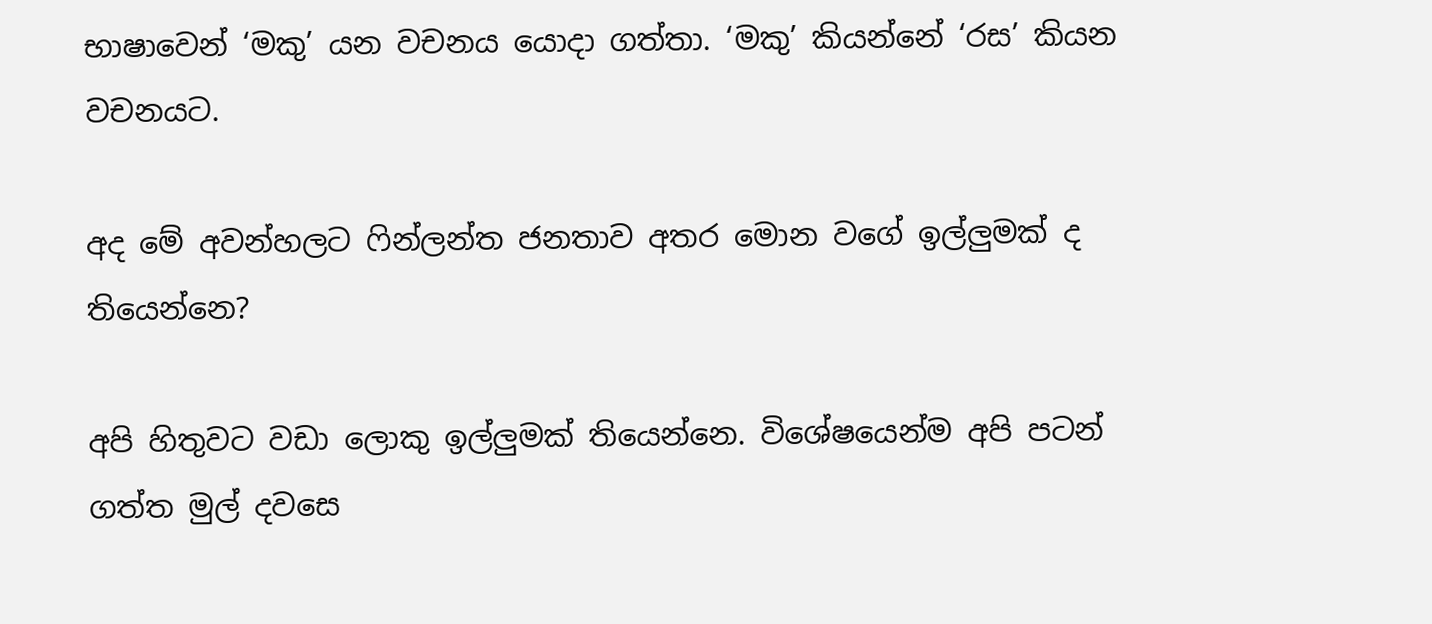භාෂාවෙන් ‘මකු’ යන වචනය යොදා ගත්තා. ‘මකු’ කියන්නේ ‘රස’ කියන වචනයට.

අද මේ අවන්හලට ෆින්ලන්ත ජනතාව අතර මොන වගේ ඉල්ලුමක් ද තියෙන්නෙ?

අපි හිතුවට වඩා ලොකු ඉල්ලුමක් තියෙන්නෙ. විශේෂයෙන්ම අපි පටන් ගත්ත මුල් දවසෙ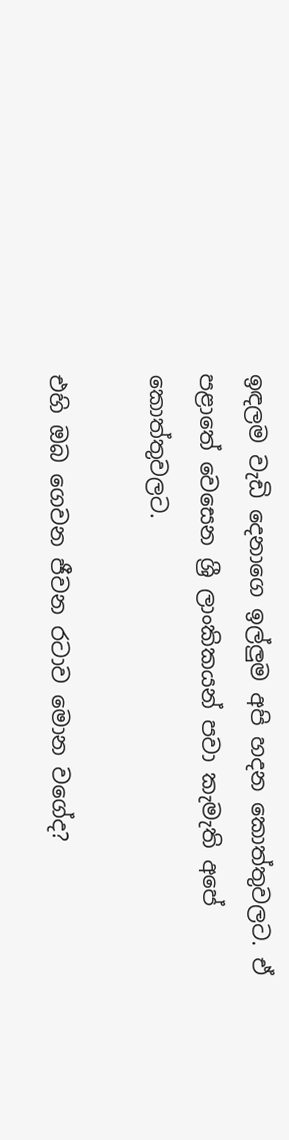ඉඳලම වැඩි දෙනාගෙ ඉල්ලුම අපි හදන කොත්තුවලට. ඒ පළාතේ වෙසෙන ශ්‍රී ලාංකිකයන් පවා කැමැති අපේ කොත්තුවලට.

එහි ඔබ ගෙවන ජීවන රටාව මොන වගේද?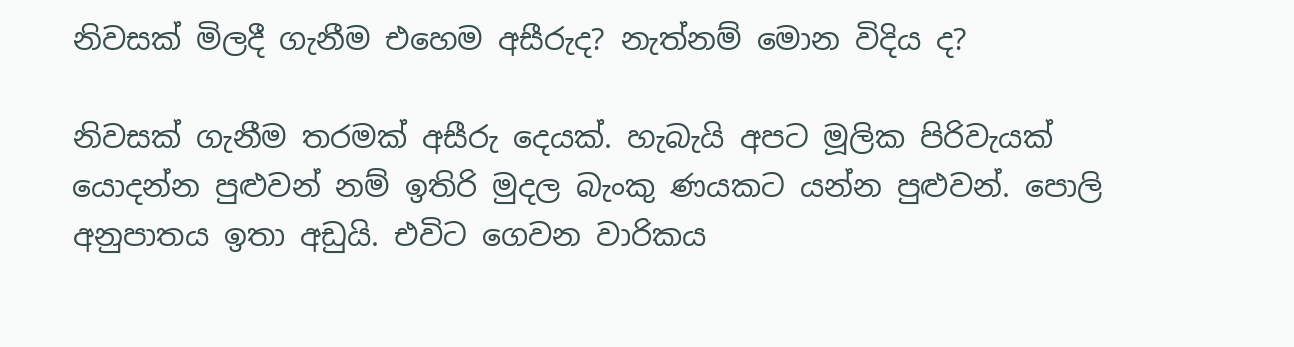නිවසක් මිලදී ගැනීම එහෙම අසීරුද? නැත්නම් මොන විදිය ද?

නිවසක් ගැනීම තරමක් අසීරු දෙයක්. හැබැයි අපට මූලික පිරිවැයක් යොදන්න පුළුවන් නම් ඉතිරි මුදල බැංකු ණයකට යන්න පුළුවන්. පොලි අනුපාතය ඉතා අඩුයි. එවිට ගෙවන වාරිකය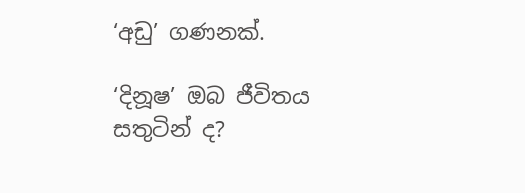‘අඩු’ ගණනක්.

‘දිනූෂ’ ඔබ ජීවිතය සතුටින් ද?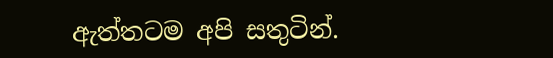ඇත්තටම අපි සතුටින්.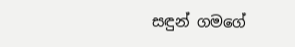සඳුන් ගමගේ